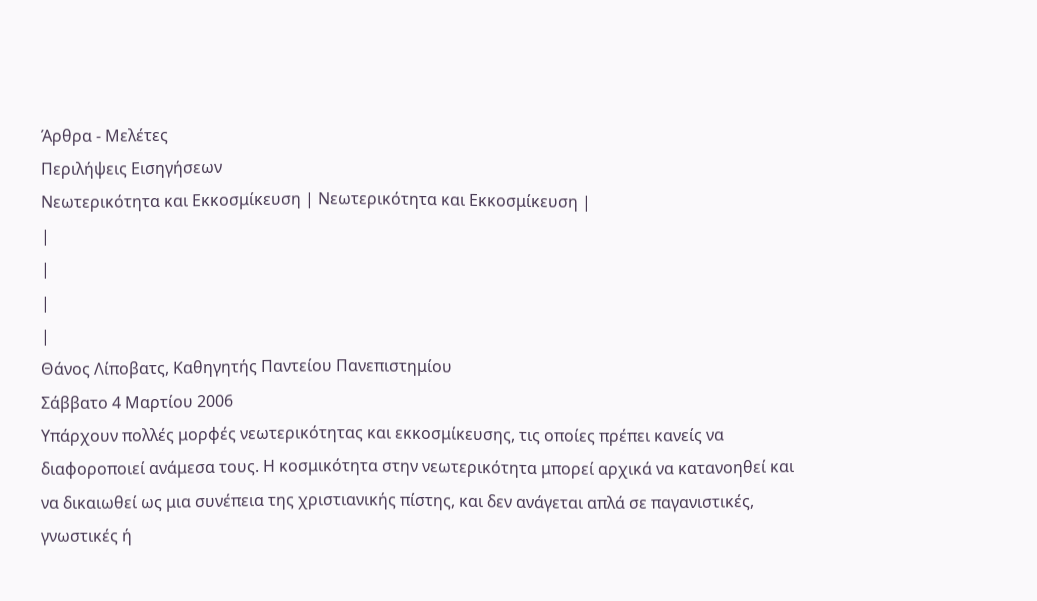Άρθρα - Μελέτες
Περιλήψεις Εισηγήσεων
Nεωτερικότητα και Εκκοσμίκευση | Nεωτερικότητα και Εκκοσμίκευση |
|
|
|
|
Θάνος Λίποβατς, Καθηγητής Παντείου Πανεπιστημίου
Σάββατο 4 Μαρτίου 2006
Υπάρχουν πολλές μορφές νεωτερικότητας και εκκοσμίκευσης, τις οποίες πρέπει κανείς να διαφοροποιεί ανάμεσα τους. Η κοσμικότητα στην νεωτερικότητα μπορεί αρχικά να κατανοηθεί και να δικαιωθεί ως μια συνέπεια της χριστιανικής πίστης, και δεν ανάγεται απλά σε παγανιστικές, γνωστικές ή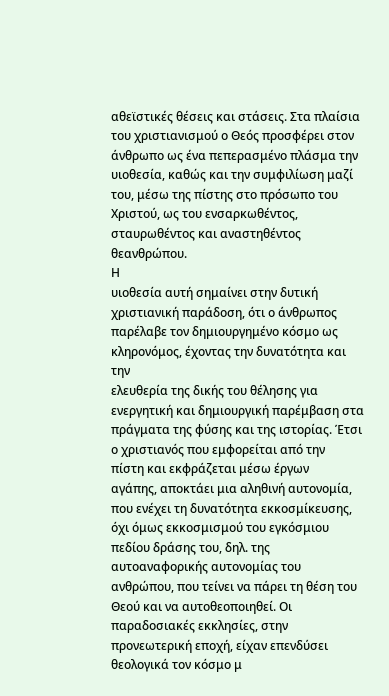αθεϊστικές θέσεις και στάσεις. Στα πλαίσια του χριστιανισμού ο Θεός προσφέρει στον άνθρωπο ως ένα πεπερασμένο πλάσμα την υιοθεσία, καθώς και την συμφιλίωση μαζί του, μέσω της πίστης στο πρόσωπο του Χριστού, ως του ενσαρκωθέντος, σταυρωθέντος και αναστηθέντος θεανθρώπου.
Η
υιοθεσία αυτή σημαίνει στην δυτική χριστιανική παράδοση, ότι ο άνθρωπος
παρέλαβε τον δημιουργημένο κόσμο ως κληρονόμος, έχοντας την δυνατότητα και την
ελευθερία της δικής του θέλησης για ενεργητική και δημιουργική παρέμβαση στα
πράγματα της φύσης και της ιστορίας. Έτσι ο χριστιανός που εμφορείται από την
πίστη και εκφράζεται μέσω έργων
αγάπης, αποκτάει μια αληθινή αυτονομία, που ενέχει τη δυνατότητα εκκοσμίκευσης, όχι όμως εκκοσμισμού του εγκόσμιου πεδίου δράσης του, δηλ. της αυτοαναφορικής αυτονομίας του ανθρώπου, που τείνει να πάρει τη θέση του Θεού και να αυτοθεοποιηθεί. Οι παραδοσιακές εκκλησίες, στην προνεωτερική εποχή, είχαν επενδύσει θεολογικά τον κόσμο μ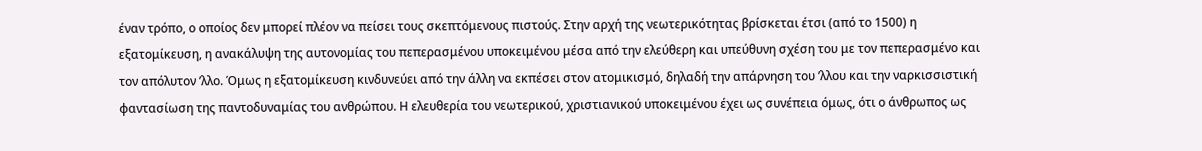έναν τρόπο, ο οποίος δεν μπορεί πλέον να πείσει τους σκεπτόμενους πιστούς. Στην αρχή της νεωτερικότητας βρίσκεται έτσι (από το 1500) η εξατομίκευση, η ανακάλυψη της αυτονομίας του πεπερασμένου υποκειμένου μέσα από την ελεύθερη και υπεύθυνη σχέση του με τον πεπερασμένο και τον απόλυτον ʼλλο. Όμως η εξατομίκευση κινδυνεύει από την άλλη να εκπέσει στον ατομικισμό, δηλαδή την απάρνηση του ʼλλου και την ναρκισσιστική φαντασίωση της παντοδυναμίας του ανθρώπου. Η ελευθερία του νεωτερικού, χριστιανικού υποκειμένου έχει ως συνέπεια όμως, ότι ο άνθρωπος ως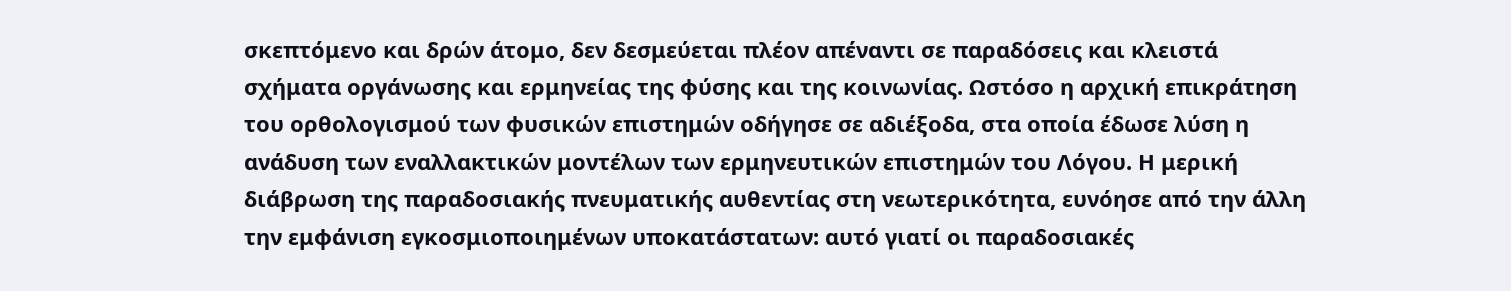σκεπτόμενο και δρών άτομο, δεν δεσμεύεται πλέον απέναντι σε παραδόσεις και κλειστά σχήματα οργάνωσης και ερμηνείας της φύσης και της κοινωνίας. Ωστόσο η αρχική επικράτηση του ορθολογισμού των φυσικών επιστημών οδήγησε σε αδιέξοδα, στα οποία έδωσε λύση η ανάδυση των εναλλακτικών μοντέλων των ερμηνευτικών επιστημών του Λόγου. Η μερική διάβρωση της παραδοσιακής πνευματικής αυθεντίας στη νεωτερικότητα, ευνόησε από την άλλη την εμφάνιση εγκοσμιοποιημένων υποκατάστατων: αυτό γιατί οι παραδοσιακές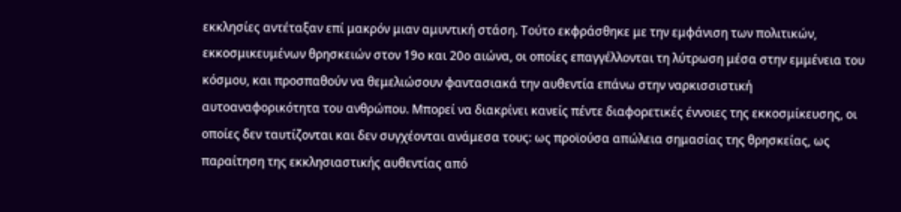εκκλησίες αντέταξαν επί μακρόν μιαν αμυντική στάση. Τούτο εκφράσθηκε με την εμφάνιση των πολιτικών, εκκοσμικευμένων θρησκειών στον 19ο και 20ο αιώνα, οι οποίες επαγγέλλονται τη λύτρωση μέσα στην εμμένεια του κόσμου, και προσπαθούν να θεμελιώσουν φαντασιακά την αυθεντία επάνω στην ναρκισσιστική αυτοαναφορικότητα του ανθρώπου. Μπορεί να διακρίνει κανείς πέντε διαφορετικές έννοιες της εκκοσμίκευσης, οι οποίες δεν ταυτίζονται και δεν συγχέονται ανάμεσα τους: ως προϊούσα απώλεια σημασίας της θρησκείας, ως παραίτηση της εκκλησιαστικής αυθεντίας από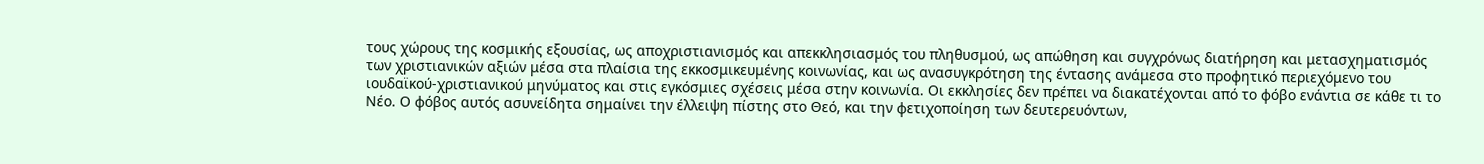τους χώρους της κοσμικής εξουσίας, ως αποχριστιανισμός και απεκκλησιασμός του πληθυσμού, ως απώθηση και συγχρόνως διατήρηση και μετασχηματισμός των χριστιανικών αξιών μέσα στα πλαίσια της εκκοσμικευμένης κοινωνίας, και ως ανασυγκρότηση της έντασης ανάμεσα στο προφητικό περιεχόμενο του ιουδαϊκού-χριστιανικού μηνύματος και στις εγκόσμιες σχέσεις μέσα στην κοινωνία. Οι εκκλησίες δεν πρέπει να διακατέχονται από το φόβο ενάντια σε κάθε τι το Νέο. Ο φόβος αυτός ασυνείδητα σημαίνει την έλλειψη πίστης στο Θεό, και την φετιχοποίηση των δευτερευόντων,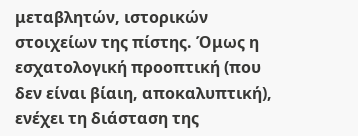μεταβλητών, ιστορικών στοιχείων της πίστης. Όμως η εσχατολογική προοπτική (που δεν είναι βίαιη, αποκαλυπτική), ενέχει τη διάσταση της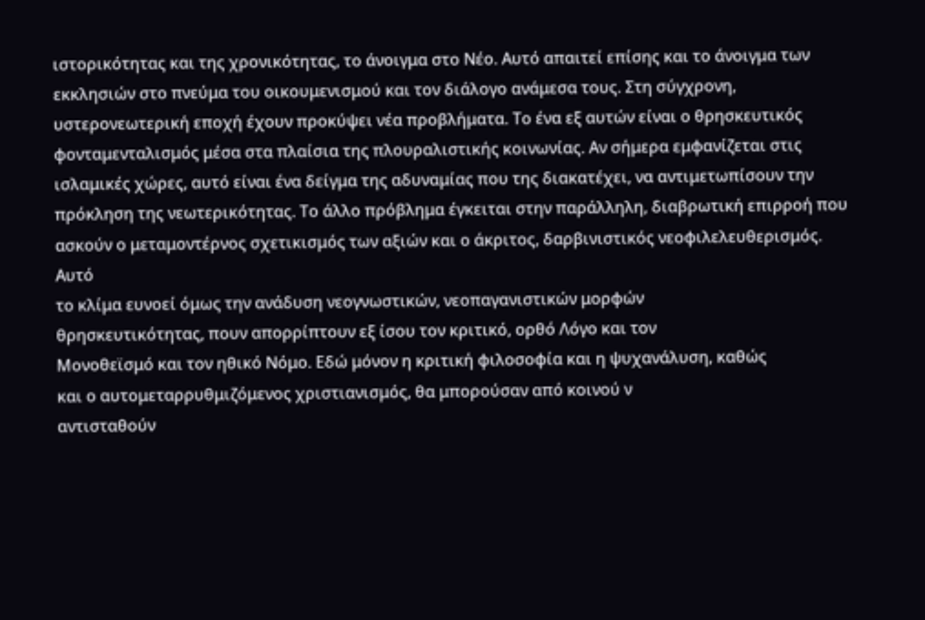ιστορικότητας και της χρονικότητας, το άνοιγμα στο Νέο. Αυτό απαιτεί επίσης και το άνοιγμα των εκκλησιών στο πνεύμα του οικουμενισμού και τον διάλογο ανάμεσα τους. Στη σύγχρονη, υστερονεωτερική εποχή έχουν προκύψει νέα προβλήματα. Το ένα εξ αυτών είναι ο θρησκευτικός φονταμενταλισμός μέσα στα πλαίσια της πλουραλιστικής κοινωνίας. Αν σήμερα εμφανίζεται στις ισλαμικές χώρες, αυτό είναι ένα δείγμα της αδυναμίας που της διακατέχει, να αντιμετωπίσουν την πρόκληση της νεωτερικότητας. Το άλλο πρόβλημα έγκειται στην παράλληλη, διαβρωτική επιρροή που ασκούν ο μεταμοντέρνος σχετικισμός των αξιών και ο άκριτος, δαρβινιστικός νεοφιλελευθερισμός.
Αυτό
το κλίμα ευνοεί όμως την ανάδυση νεογνωστικών, νεοπαγανιστικών μορφών
θρησκευτικότητας, πουν απορρίπτουν εξ ίσου τον κριτικό, ορθό Λόγο και τον
Μονοθεϊσμό και τον ηθικό Νόμο. Εδώ μόνον η κριτική φιλοσοφία και η ψυχανάλυση, καθώς
και ο αυτομεταρρυθμιζόμενος χριστιανισμός, θα μπορούσαν από κοινού ν
αντισταθούν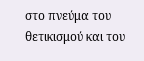στο πνεύμα του θετικισμού και του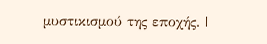μυστικισμού της εποχής. |